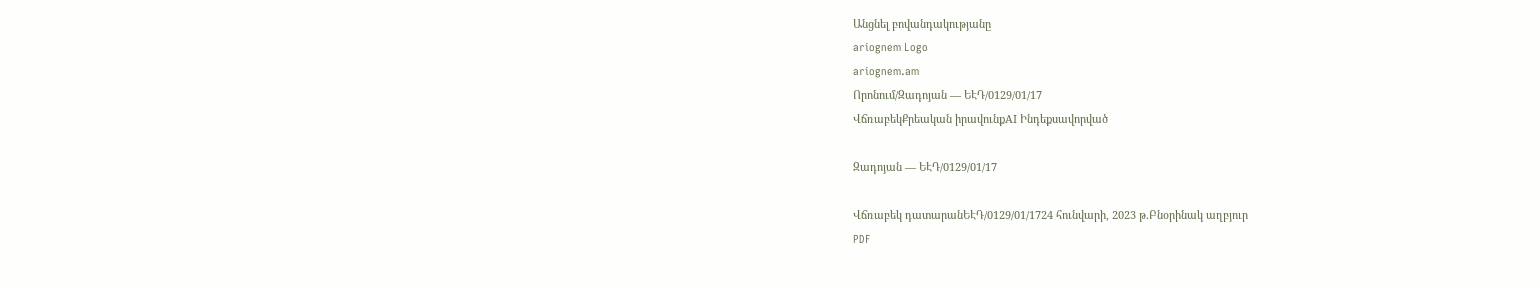Անցնել բովանդակությանը
ariognem Logo
ariognem.am
Որոնում/Զադոյան — ԵԷԴ/0129/01/17
ՎճռաբեկՔրեական իրավունքAI Ինդեքսավորված

Զադոյան — ԵԷԴ/0129/01/17

Վճռաբեկ դատարանԵԷԴ/0129/01/1724 հունվարի, 2023 թ.Բնօրինակ աղբյուր
PDF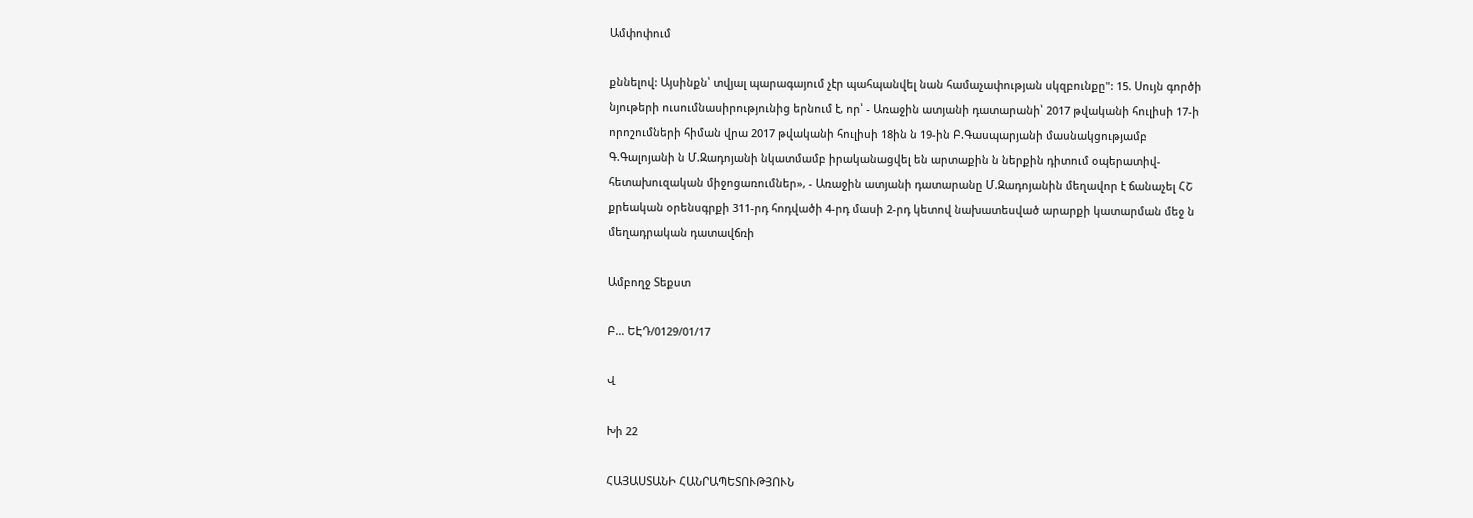Ամփոփում

քննելով: Այսինքն՝ տվյալ պարագայում չէր պահպանվել նան համաչափության սկզբունքը": 15. Սույն գործի նյութերի ուսումնասիրությունից երնում է, որ՝ - Առաջին ատյանի դատարանի՝ 2017 թվականի հուլիսի 17-ի որոշումների հիման վրա 2017 թվականի հուլիսի 18ին ն 19-ին Բ.Գասպարյանի մասնակցությամբ Գ.Գալոյանի ն Մ.Զադոյանի նկատմամբ իրականացվել են արտաքին ն ներքին դիտում օպերատիվ-հետախուզական միջոցառումներ», - Առաջին ատյանի դատարանը Մ.Զադոյանին մեղավոր է ճանաչել ՀՇ քրեական օրենսգրքի 311-րդ հոդվածի 4-րդ մասի 2-րդ կետով նախատեսված արարքի կատարման մեջ ն մեղադրական դատավճռի

Ամբողջ Տեքստ

Բ... ԵԷԴ/0129/01/17

Վ

Խի 22

ՀԱՅԱՍՏԱՆԻ ՀԱՆՐԱՊԵՏՈՒԹՅՈՒՆ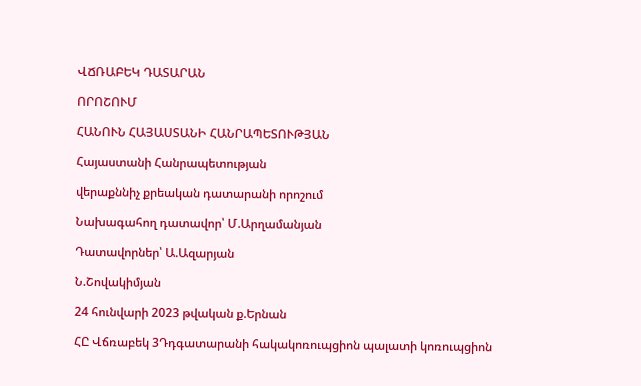ՎՃՌԱԲԵԿ ԴԱՏԱՐԱՆ

ՈՐՈՇՈՒՄ

ՀԱՆՈՒՆ ՀԱՅԱՍՏԱՆԻ ՀԱՆՐԱՊԵՏՈՒԹՅԱՆ

Հայաստանի Հանրապետության

վերաքննիչ քրեական դատարանի որոշում

Նախագահող դատավոր՝ Մ.Արղամանյան

Դատավորներ՝ Ա.Ազարյան

Ն.Շովակիմյան

24 հունվարի 2023 թվական ք.Երնան

ՀԸ Վճռաբեկ 3Դդգատարանի հակակոռուպցիոն պալատի կոռուպցիոն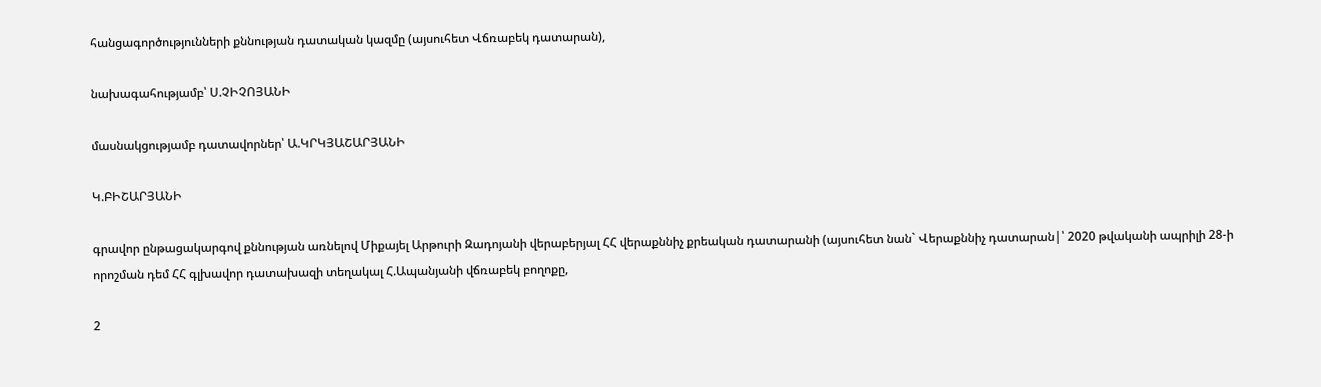հանցագործությունների քննության դատական կազմը (այսուհետ Վճռաբեկ դատարան),

նախագահությամբ՝ Ս.ՉԻՉՈՅԱՆԻ

մասնակցությամբ դատավորներ՝ Ա.ԿՐԿՅԱՇԱՐՅԱՆԻ

Կ.ԲԻՇԱՐՅԱՆԻ

գրավոր ընթացակարգով քննության առնելով Միքայել Արթուրի Զադոյանի վերաբերյալ ՀՀ վերաքննիչ քրեական դատարանի (այսուհետ նան` Վերաքննիչ դատարան|՝ 2020 թվականի ապրիլի 28-ի որոշման դեմ ՀՀ գլխավոր դատախազի տեղակալ Հ.Ապանյանի վճռաբեկ բողոքը,

2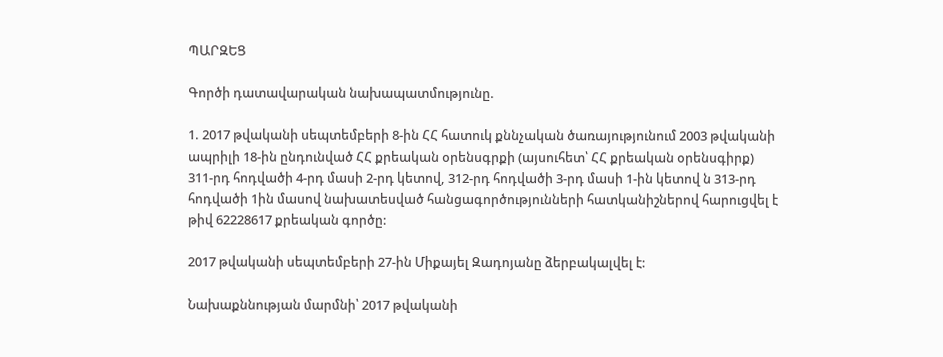ՊԱՐԶԵՑ

Գործի դատավարական նախապատմությունը.

1. 2017 թվականի սեպտեմբերի 8-ին ՀՀ հատուկ քննչական ծառայությունում 2003 թվականի ապրիլի 18-ին ընդունված ՀՀ քրեական օրենսգրքի (այսուհետ՝ ՀՀ քրեական օրենսգիրք) 311-րդ հոդվածի 4-րդ մասի 2-րդ կետով, 312-րդ հոդվածի 3-րդ մասի 1-ին կետով ն 313-րդ հոդվածի 1ին մասով նախատեսված հանցագործությունների հատկանիշներով հարուցվել է թիվ 62228617 քրեական գործը:

2017 թվականի սեպտեմբերի 27-ին Միքայել Զադոյանը ձերբակալվել է:

Նախաքննության մարմնի՝ 2017 թվականի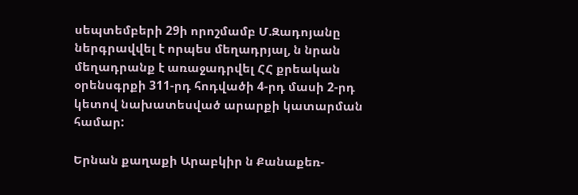սեպտեմբերի 29ի որոշմամբ Մ.Զադոյանը ներգրավվել է որպես մեղադրյալ, ն նրան մեղադրանք է առաջադրվել ՀՀ քրեական օրենսգրքի 311-րդ հոդվածի 4-րդ մասի 2-րդ կետով նախատեսված արարքի կատարման համար:

Երնան քաղաքի Արաբկիր ն Քանաքեռ-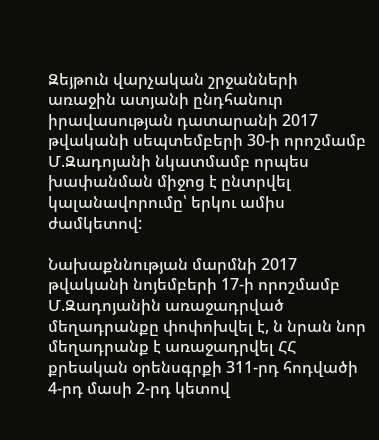Զեյթուն վարչական շրջանների առաջին ատյանի ընդհանուր իրավասության դատարանի 2017 թվականի սեպտեմբերի 30-ի որոշմամբ Մ.Զադոյանի նկատմամբ որպես խափանման միջոց է ընտրվել կալանավորումը՝ երկու ամիս ժամկետով:

Նախաքննության մարմնի 2017 թվականի նոյեմբերի 17-ի որոշմամբ Մ.Զադոյանին առաջադրված մեղադրանքը փոփոխվել է, ն նրան նոր մեղադրանք է առաջադրվել ՀՀ քրեական օրենսգրքի 311-րդ հոդվածի 4-րդ մասի 2-րդ կետով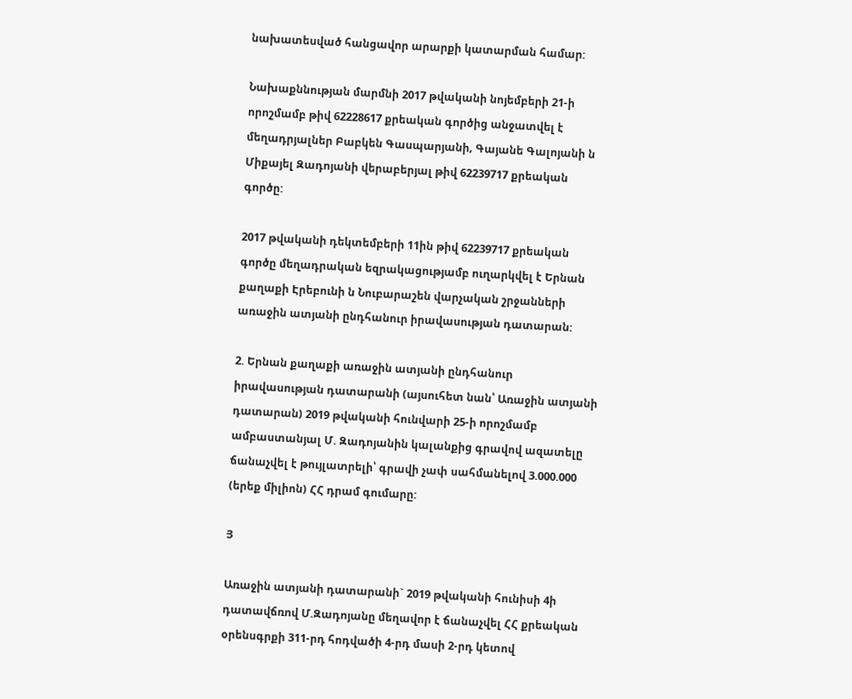նախատեսված հանցավոր արարքի կատարման համար:

Նախաքննության մարմնի 2017 թվականի նոյեմբերի 21-ի որոշմամբ թիվ 62228617 քրեական գործից անջատվել է մեղադրյալներ Բաբկեն Գասպարյանի, Գայանե Գալոյանի ն Միքայել Զադոյանի վերաբերյալ թիվ 62239717 քրեական գործը:

2017 թվականի դեկտեմբերի 11ին թիվ 62239717 քրեական գործը մեղադրական եզրակացությամբ ուղարկվել է Երնան քաղաքի Էրեբունի ն Նուբարաշեն վարչական շրջանների առաջին ատյանի ընդհանուր իրավասության դատարան:

2. Երնան քաղաքի առաջին ատյանի ընդհանուր իրավասության դատարանի (այսուհետ նան՝ Առաջին ատյանի դատարան) 2019 թվականի հունվարի 25-ի որոշմամբ ամբաստանյալ Մ. Զադոյանին կալանքից գրավով ազատելը ճանաչվել է թույլատրելի՝ գրավի չափ սահմանելով 3.000.000 (երեք միլիոն) ՀՀ դրամ գումարը:

Յ

Առաջին ատյանի դատարանի` 2019 թվականի հունիսի 4ի դատավճռով Մ.Զադոյանը մեղավոր է ճանաչվել ՀՀ քրեական օրենսգրքի 311-րդ հոդվածի 4-րդ մասի 2-րդ կետով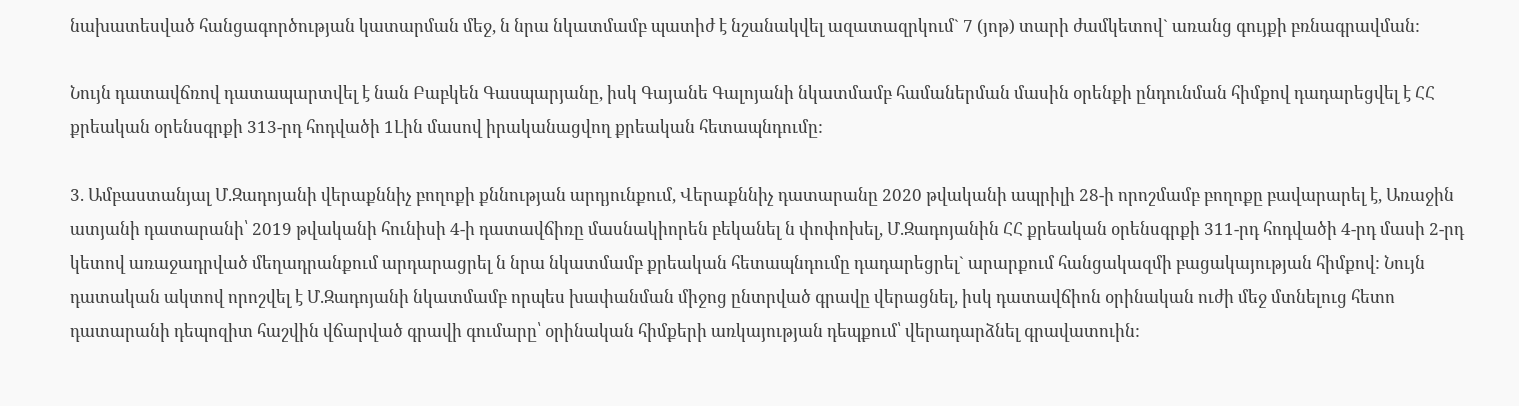նախատեսված հանցագործության կատարման մեջ, ն նրա նկատմամբ պատիժ է նշանակվել ազատազրկում` 7 (յոթ) տարի ժամկետով` առանց գույքի բռնագրավման:

Նույն դատավճռով դատապարտվել է նան Բաբկեն Գասպարյանը, իսկ Գայանե Գալոյանի նկատմամբ համաներման մասին օրենքի ընդունման հիմքով դադարեցվել է ՀՀ քրեական օրենսգրքի 313-րդ հոդվածի 1Լին մասով իրականացվող քրեական հետապնդումը:

3. Ամբաստանյալ Մ.Զադոյանի վերաքննիչ բողոքի քննության արդյունքում, Վերաքննիչ դատարանը 2020 թվականի ապրիլի 28-ի որոշմամբ բողոքը բավարարել է, Առաջին ատյանի դատարանի՝ 2019 թվականի հունիսի 4-ի դատավճիռը մասնակիորեն բեկանել ն փոփոխել, Մ.Զադոյանին ՀՀ քրեական օրենսգրքի 311-րդ հոդվածի 4-րդ մասի 2-րդ կետով առաջադրված մեղադրանքում արդարացրել ն նրա նկատմամբ քրեական հետապնդումը դադարեցրել` արարքում հանցակազմի բացակայության հիմքով: Նույն դատական ակտով որոշվել է Մ.Զադոյանի նկատմամբ որպես խափանման միջոց ընտրված գրավը վերացնել, իսկ դատավճիոն օրինական ուժի մեջ մտնելուց հետո դատարանի դեպոզիտ հաշվին վճարված գրավի գումարը՝ օրինական հիմքերի առկայության դեպքում՝ վերադարձնել գրավատուին: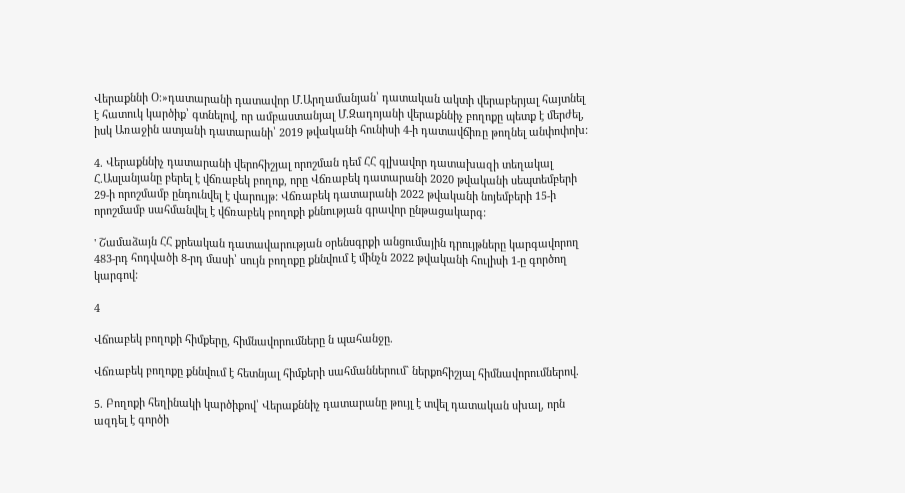Վերաքննի Օ։»դատարանի դատավոր Մ.Արղամանյան՝ դատական ակտի վերաբերյալ հայտնել է հատուկ կարծիք՝ գտնելով, որ ամբաստանյալ Մ.Զադոյանի վերաքննիչ բողոքը պետք է մերժել, իսկ Առաջին ատյանի դատարանի՝ 2019 թվականի հունիսի 4-ի դատավճիռը թողնել անփոփոխ:

4. Վերաքննիչ դատարանի վերոհիշյալ որոշման դեմ ՀՀ գլխավոր դատախազի տեղակալ Հ.Ասլանյանը բերել է վճռաբեկ բողոք, որը Վճռաբեկ դատարանի 2020 թվականի սեպտեմբերի 29-ի որոշմամբ ընդունվել է վարույթ: Վճռաբեկ դատարանի 2022 թվականի նոյեմբերի 15-ի որոշմամբ սահմանվել է վճռաբեկ բողոքի քննության գրավոր ընթացակարգ:

' Շամաձայն ՀՀ քրեական դատավարության օրենսգրքի անցումային դրույթները կարգավորող 483-րդ հոդվածի 8-րդ մասի՝ սույն բողոքը քննվում է մինչն 2022 թվականի հուլիսի 1-ը գործող կարգով:

4

Վճոաբեկ բողոքի հիմքերը, հիմնավորումները ն պահանջը.

Վճռաբեկ բողոքը քննվում է հետնյալ հիմքերի սահմաններում` ներքոհիշյալ հիմնավորումներով.

5. Բողոքի հեղինակի կարծիքով՝ Վերաքննիչ դատարանը թույլ է տվել դատական սխալ, որն ազդել է գործի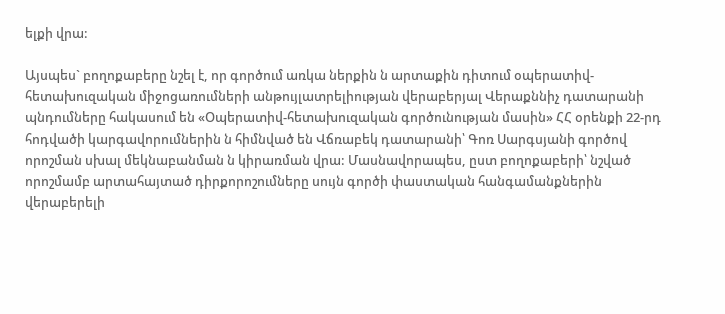ելքի վրա:

Այսպես` բողոքաբերը նշել է, որ գործում առկա ներքին ն արտաքին դիտում օպերատիվ-հետախուզական միջոցառումների անթույլատրելիության վերաբերյալ Վերաքննիչ դատարանի պնդումները հակասում են «Օպերատիվ-հետախուզական գործունության մասին» ՀՀ օրենքի 22-րդ հոդվածի կարգավորումներին ն հիմնված են Վճռաբեկ դատարանի՝ Գոռ Սարգսյանի գործով որոշման սխալ մեկնաբանման ն կիրառման վրա: Մասնավորապես, ըստ բողոքաբերի՝ նշված որոշմամբ արտահայտած դիրքորոշումները սույն գործի փաստական հանգամանքներին վերաբերելի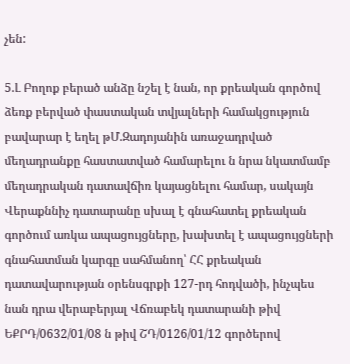չեն:

5.Լ Բողոք բերած անձը նշել է նան, որ քրեական գործով ձեռք բերված փաստական տվյալների համակցություն բավարար է եղել թՄ.Զադոյանին առաջադրված մեղադրանքը հաստատված համարելու ն նրա նկատմամբ մեղադրական դատավճիռ կայացնելու համար, սակայն Վերաքննիչ դատարանը սխալ է գնահատել քրեական գործում առկա ապացույցները, խախտել է ապացույցների գնահատման կարգը սահմանող՝ ՀՀ քրեական դատավարության օրենսգրքի 127-րդ հոդվածի, ինչպես նան դրա վերաբերյալ Վճռաբեկ դատարանի թիվ ԵՔՐԴ/0632/01/08 ն թիվ ՇԴ/0126/01/12 գործերով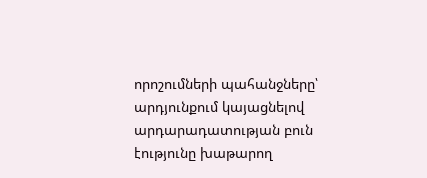որոշումների պահանջները՝ արդյունքում կայացնելով արդարադատության բուն էությունը խաթարող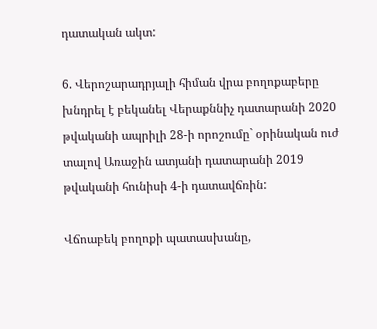դատական ակտ:

6. Վերոշարադրյալի հիման վրա բողոքաբերը խնդրել է բեկանել Վերաքննիչ դատարանի 2020 թվականի ապրիլի 28-ի որոշումը` օրինական ուժ տալով Առաջին ատյանի դատարանի 2019 թվականի հունիսի 4-ի դատավճռին:

Վճոաբեկ բողոքի պատասխանը,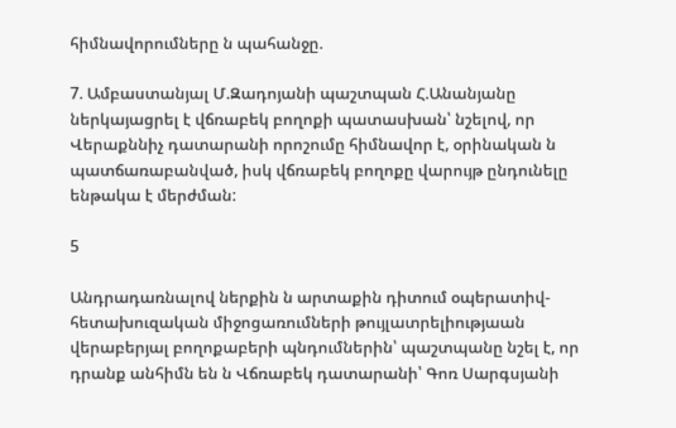հիմնավորումները ն պահանջը.

7. Ամբաստանյալ Մ.Զադոյանի պաշտպան Հ.Անանյանը ներկայացրել է վճռաբեկ բողոքի պատասխան՝ նշելով, որ Վերաքննիչ դատարանի որոշումը հիմնավոր է, օրինական ն պատճառաբանված, իսկ վճռաբեկ բողոքը վարույթ ընդունելը ենթակա է մերժման:

5

Անդրադառնալով ներքին ն արտաքին դիտում օպերատիվ-հետախուզական միջոցառումների թույլատրելիությաան վերաբերյալ բողոքաբերի պնդումներին՝ պաշտպանը նշել է, որ դրանք անհիմն են ն Վճռաբեկ դատարանի՝ Գոռ Սարգսյանի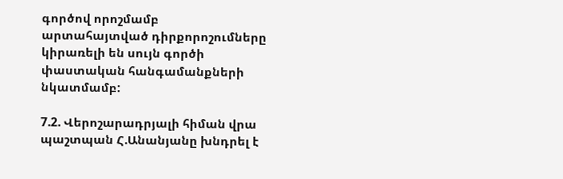գործով որոշմամբ արտահայտված դիրքորոշումները կիրառելի են սույն գործի փաստական հանգամանքների նկատմամբ:

7.2. Վերոշարադրյալի հիման վրա պաշտպան Հ.Անանյանը խնդրել է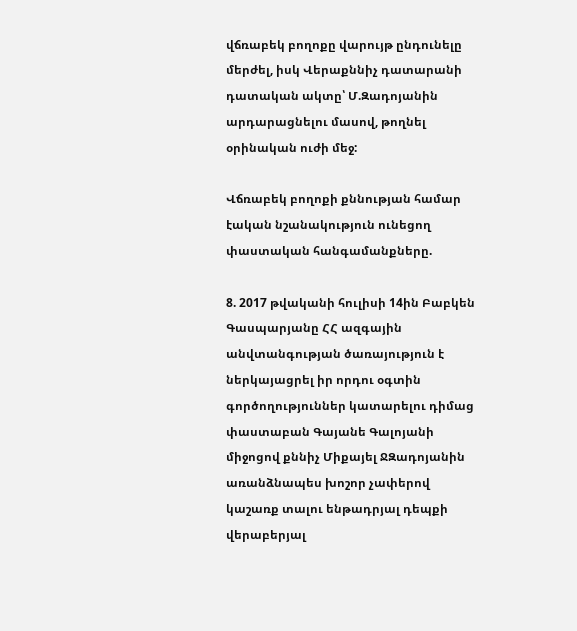վճռաբեկ բողոքը վարույթ ընդունելը մերժել, իսկ Վերաքննիչ դատարանի դատական ակտը՝ Մ.Զադոյանին արդարացնելու մասով, թողնել օրինական ուժի մեջ:

Վճռաբեկ բողոքի քննության համար էական նշանակություն ունեցող փաստական հանգամանքները.

8. 2017 թվականի հուլիսի 14ին Բաբկեն Գասպարյանը ՀՀ ազգային անվտանգության ծառայություն է ներկայացրել իր որդու օգտին գործողություններ կատարելու դիմաց փաստաբան Գայանե Գալոյանի միջոցով քննիչ Միքայել ՋԶադոյանին առանձնապես խոշոր չափերով կաշառք տալու ենթադրյալ դեպքի վերաբերյալ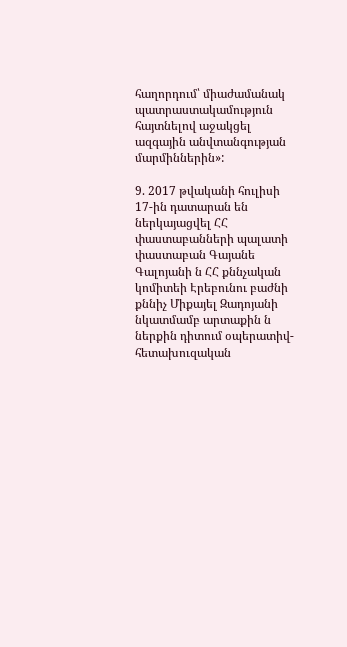հաղորդում՝ միաժամանակ պատրաստակամություն հայտնելով աջակցել ազգային անվտանգության մարմիններին»:

9. 2017 թվականի հուլիսի 17-ին դատարան են ներկայացվել ՀՀ փաստաբանների պալատի փաստաբան Գայանե Գալոյանի ն ՀՀ քննչական կոմիտեի Էրեբունու բաժնի քննիչ Միքայել Զադոյանի նկատմամբ արտաքին ն ներքին դիտում օպերատիվ- հետախուզական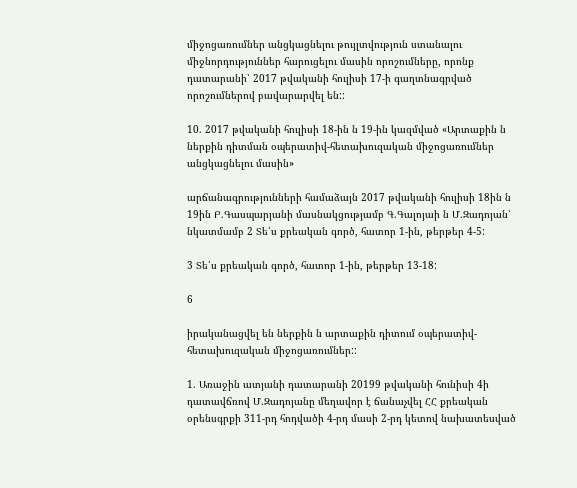միջոցառումներ անցկացնելու թույլտվություն ստանալու միջնորդություններ հարուցելու մասին որոշումները, որոնք դատարանի՝ 2017 թվականի հուլիսի 17-ի գաղտնագրված որոշումներով բավարարվել են::

10. 2017 թվականի հուլիսի 18-ին ն 19-ին կազմված «Արտաքին ն ներքին դիտման օպերատիվ-հետախուզական միջոցառումներ անցկացնելու մասին»

արճանագրությունների համաձայն 2017 թվականի հուլիսի 18ին ն 19ին Բ.Գասպարյանի մասնակցությամբ Գ.Գալոյաի ն Մ.Զադոյան՝ նկատմամբ 2 Տե՛ս քրեական գործ, հատոր 1-ին, թերթեր 4-5:

3 Տե՛ս քրեական գործ, հատոր 1-ին, թերթեր 13-18:

6

իրականացվել են ներքին ն արտաքին դիտում օպերատիվ-հետախուզական միջոցառումներ::

1. Առաջին ատյանի դատարանի 20199 թվականի հունիսի 4ի դատավճռով Մ.Զադոյանը մեղավոր է ճանաչվել ՀՀ քրեական օրենսգրքի 311-րդ հոդվածի 4-րդ մասի 2-րդ կետով նախատեսված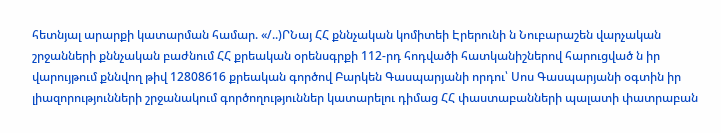հետնյալ արարքի կատարման համար. «/..)ՐՆայ ՀՀ քննչական կոմիտեի Էրերունի ն Նուբարաշեն վարչական շրջանների քննչական բաժնում ՀՀ քրեական օրենսգրքի 112-րդ հոդվածի հատկանիշներով հարուցված ն իր վարույթում քննվող թիվ 12808616 քրեական գործով Բարկեն Գասպարյանի որդու՝ Սոս Գասպարյանի օգտին իր լիազորությունների շրջանակում գործողություններ կատարելու դիմաց ՀՀ փաստաբանների պալատի փատրաբան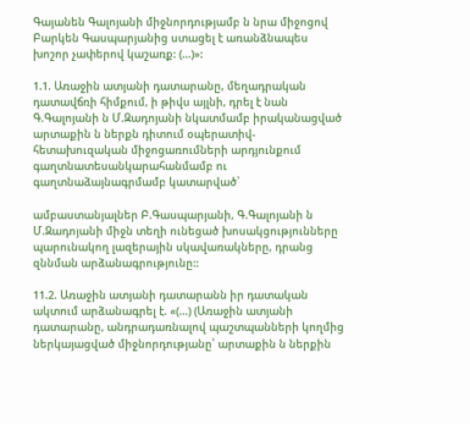Գայանեն Գալոյանի միջնորդությամբ ն նրա միջոցով Բարկեն Գասպարյանից ստացել է առանձնապես խոշոր չափերով կաշառք: (...)»:

1.1. Առաջին ատյանի դատարանը, մեղադրական դատավճռի հիմքում, ի թիվս այլնի, դրել է նան Գ.Գալոյանի ն Մ.Զադոյանի նկատմամբ իրականացված արտաքին ն ներքն դիտում օպերատիվ-հետախուզական միջոցառումների արդյունքում գաղտնատեսանկարահանմամբ ու գաղտնաձայնագրմամբ կատարված՝

ամբաստանյալներ Բ.Գասպարյանի, Գ.Գալոյանի ն Մ.Զադոյանի միջն տեղի ունեցած խոսակցությունները պարունակող լազերային սկավառակները, դրանց զննման արձանագրությունը::

11.2. Առաջին ատյանի դատարանն իր դատական ակտում արձանագրել է. «(...) (Առաջին ատյանի դատարանը, անդրադառնալով պաշտպանների կողմից ներկայացված միջնորդությանը՝ արտաքին ն ներքին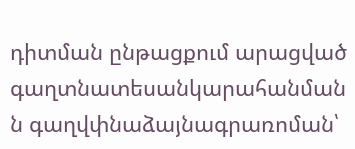դիտման ընթացքում արացված գաղտնատեսանկարահանման ն գաղվփնաձայնագրառոման՝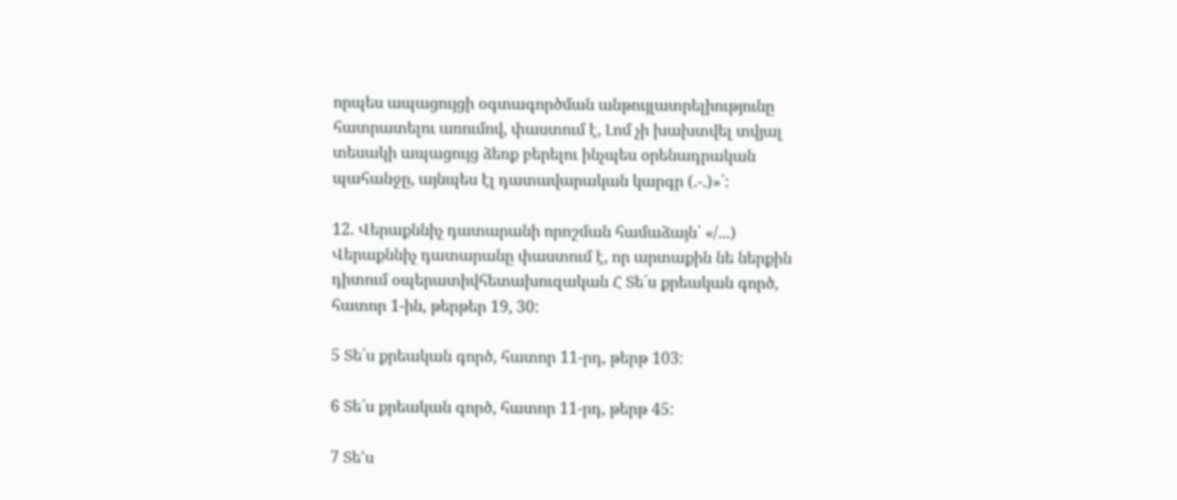որպես ապացույցի օգտագործման անթույլատրելիությունը հատրատելու առումով, փաստում է, Լոմ չի խախտվել տվյալ տեսակի ապացույց ձեռք բերելու ինչպես օրենադրական պահանջը, այնպես էլ դատավարական կարգր (.-.)»՛:

12. Վերաքննիչ դատարանի որոշման համաձայն՝ «/...) Վերաքննիչ դատարանը փաստում է, որ արտաքին նե ներքին դիտում օպերատիվհետախուզական Հ Տե՛ս քրեական գործ, հատոր 1-ին, թերթեր 19, 30:

5 Տե՛ս քրեական գործ, հատոր 11-րդ, թերթ 103:

6 Տե՛ս քրեական գործ, հատոր 11-րդ, թերթ 45:

7 Տե'ս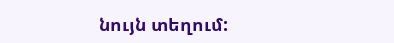նույն տեղում: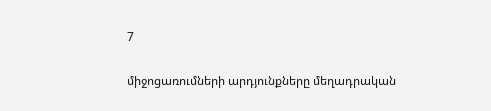7

միջոցառումների արդյունքները մեղադրական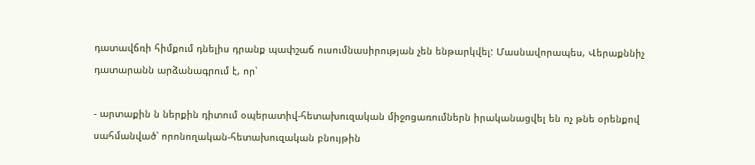դատավճռի հիմքում դնելիս դրանք պափշաճ ուսումնասիրության չեն ենթարկվել: Մասնավորապես, Վերաքննիչ դատարանն արձանագրում է, որ՝

- արտաքին ն ներքին դիտում օպերատիվ-հետախուզական միջոցառումներն իրականացվել են ոչ թնե օրենքով սահմանված՝ որոնողական-հետախուզական բնույթին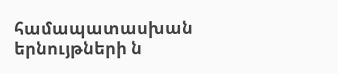համապատասխան երնույթների ն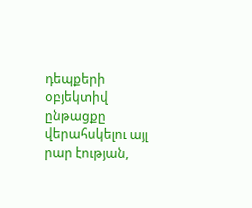դեպքերի օբյեկտիվ ընթացքը վերահսկելու այլ րար էության,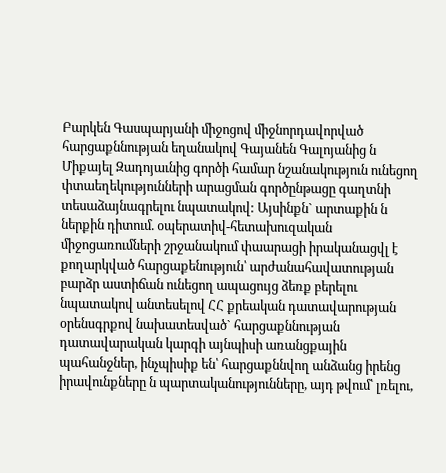Բարկեն Գասպարյանի միջոցով միջնորդավորված հարցաքննության եղանակով Գայանեն Գալոյանից ն Միքայել Զադոյաւնից գործի համար նշանակություն ունեցող փտաեղեկությունների արացման գործընթացը գաղտնի տեսաձայնագրելու նպատակով: Այսինքն` արտաքին ն ներքին դիտում. օպերատիվ-հետախուզական միջոցառումների շրջանակում փաարացի իրականացվլ է քողարկված հարցաքենություն՝ արժանահավատության բարձր աստիճան ունեցող ապացույց ձեռք բերելու նպատակով անտեսելով ՀՀ քրեական դատավարության օրենսգրքով նախատեսված` հարցաքննության դատավարական կարգի այնպիսի առանցքային պահանջներ, ինչպիսիք են՝ հարցաքննվող անձանց իրենց իրավունքները ն պարտականությունները, այդ թվում՝ լռելու,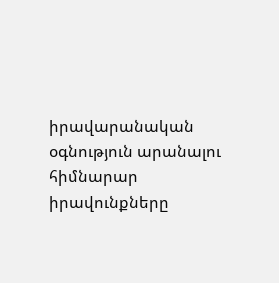իրավարանական օգնություն արանալու հիմնարար իրավունքները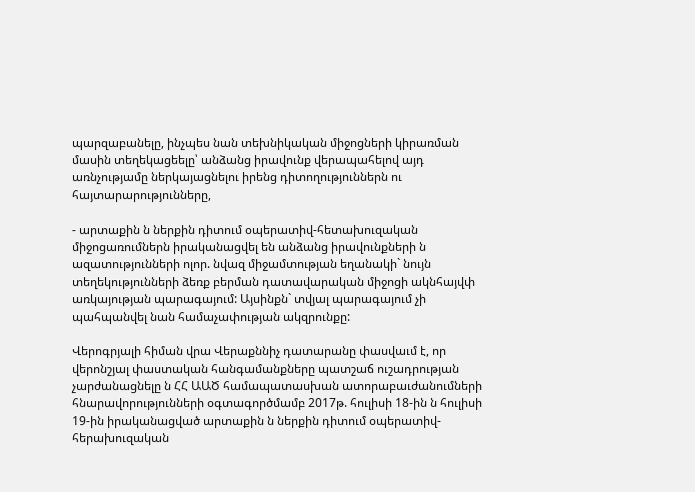պարզաբանելը, ինչպես նան տեխնիկական միջոցների կիրառման մասին տեղեկացեելը՝ անձանց իրավունք վերապահելով այդ առնչությամը ներկայացնելու իրենց դիտողություններն ու հայտարարությունները,

- արտաքին ն ներքին դիտում օպերատիվ-հետախուզական միջոցառումներն իրականացվել են անձանց իրավունքների ն ազատությունների ոլոր. նվազ միջամտության եղանակի` նույն տեղեկությունների ձեռք բերման դատավարական միջոցի ակնհայվփ առկայության պարագայում: Այսինքն` տվյալ պարագայում չի պահպանվել նան համաչափության ակզրունքը:

Վերոգրյալի հիման վրա Վերաքննիչ դատարանը փասվաւմ է, որ վերոնշյալ փաստական հանգամանքները պատշաճ ուշադրության չարժանացնելը ն ՀՀ ԱԱԾ համապատասխան ատորաբաւժանումների հնարավորությունների օգտագործմամբ 2017թ. հուլիսի 18-ին ն հուլիսի 19-ին իրականացված արտաքին ն ներքին դիտում օպերատիվ-հերախուզական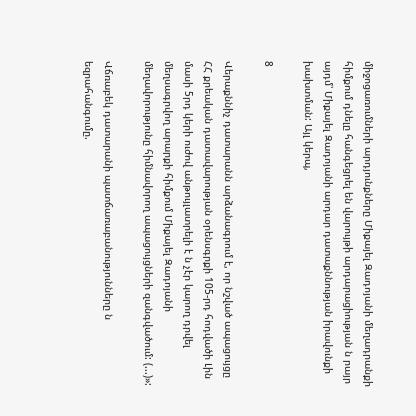միջոցառումների արդյունքները Միքայել Զադոյանի մեղադրանքի հիմքում դնելը հանգեցրել են վարույթի արդարացիության ն րայր այդմ՝ Միքայել Զադոյանի արդար դատաքննության իրավունքի խախտման: Այլ կերպ,

8

Վերաքննիչ դատարանն արձանագրում է, որ նշված ապացույցը ՀՀ քրեական դատավարության օրենսգրքի 105-րդ հոդվածի Լին մասի 5րդ կերի ուժով անթույլատրելի է ն չէր կարող դրվել մեղսագրվող արարքի հիմքում Միքայել Զադոյանի մեղավորությունը հիմնավորող ապացույցների զանգվածում: (...)»:

Վճռաբեկ դատարանի պատճառաբանությունները ն եզրահանգումը.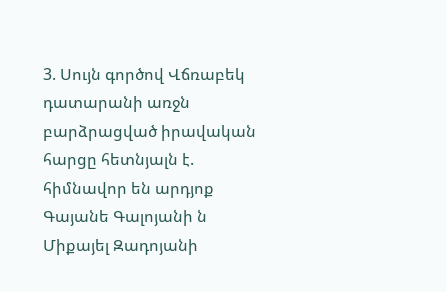3. Սույն գործով Վճռաբեկ դատարանի առջն բարձրացված իրավական հարցը հետնյալն է. հիմնավոր են արդյոք Գայանե Գալոյանի ն Միքայել Զադոյանի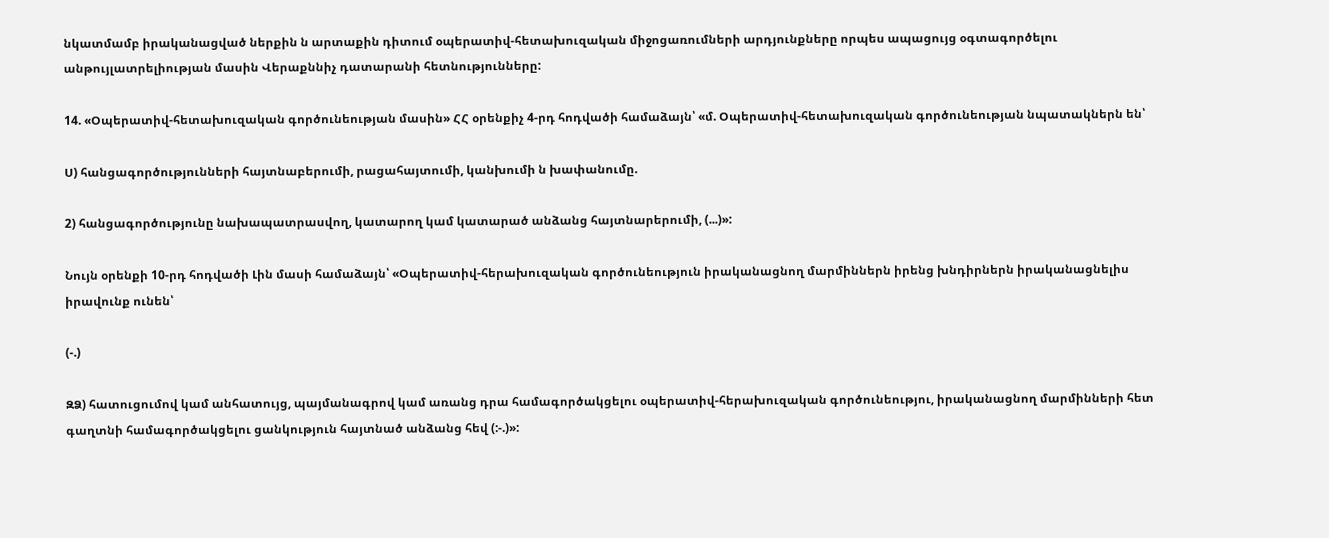նկատմամբ իրականացված ներքին ն արտաքին դիտում օպերատիվ-հետախուզական միջոցառումների արդյունքները որպես ապացույց օգտագործելու անթույլատրելիության մասին Վերաքննիչ դատարանի հետնությունները:

14. «Օպերատիվ-հետախուզական գործունեության մասին» ՀՀ օրենքիչ 4-րդ հոդվածի համաձայն՝ «մ. Օպերատիվ-հետախուզական գործունեության նպատակներն են՝

Ս) հանցագործությունների հայտնաբերումի, րացահայտումի, կանխումի ն խափանումը.

2) հանցագործությունը նախապատրասվող, կատարող կամ կատարած անձանց հայտնարերումի, (...)»:

Նույն օրենքի 10-րդ հոդվածի Լին մասի համաձայն՝ «Օպերատիվ-հերախուզական գործունեություն իրականացնող մարմիններն իրենց խնդիրներն իրականացնելիս իրավունք ունեն՝

(-.)

ԶՁ) հատուցումով կամ անհատույց, պայմանագրով կամ առանց դրա համագործակցելու օպերատիվ-հերախուզական գործունեությու, իրականացնող մարմինների հետ գաղտնի համագործակցելու ցանկություն հայտնած անձանց հեվ (:-.)»: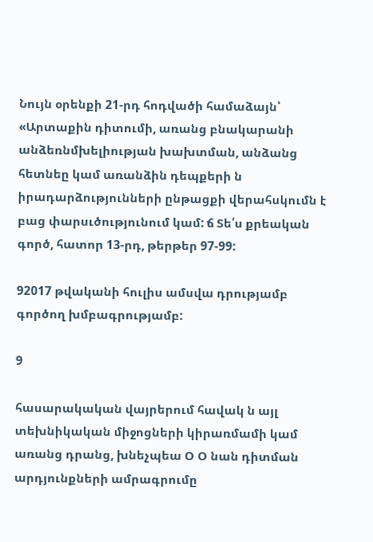Նույն օրենքի 21-րդ հոդվածի համաձայն՝ «Արտաքին դիտումի, առանց բնակարանի անձեռնմխելիության խախտման, անձանց հետնեը կամ առանձին դեպքերի ն իրադարձությունների ընթացքի վերահսկումն է բաց փարսւծությունում կամ: ճ Տե՛ս քրեական գործ, հատոր 13-րդ, թերթեր 97-99:

92017 թվականի հուլիս ամսվա դրությամբ գործող խմբագրությամբ:

9

հասարակական վայրերում հավակ ն այլ տեխնիկական միջոցների կիրառմամի կամ առանց դրանց, խնեչպեա Օ Օ նան դիտման արդյունքների ամրագրումը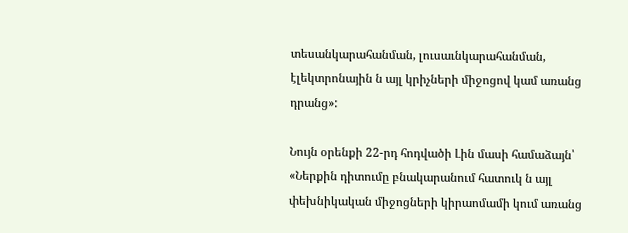տեսանկարահանման, լուսաւնկարահանման, էլեկտրոնային ն այլ կրիչների միջոցով կամ առանց դրանց»:

Նույն օրենքի 22-րդ հոդվածի Լին մասի համաձայն՝ «Ներքին դիտումը բնակարանում հատուկ ն այլ փեխնիկական միջոցների կիրաոմամի կում առանց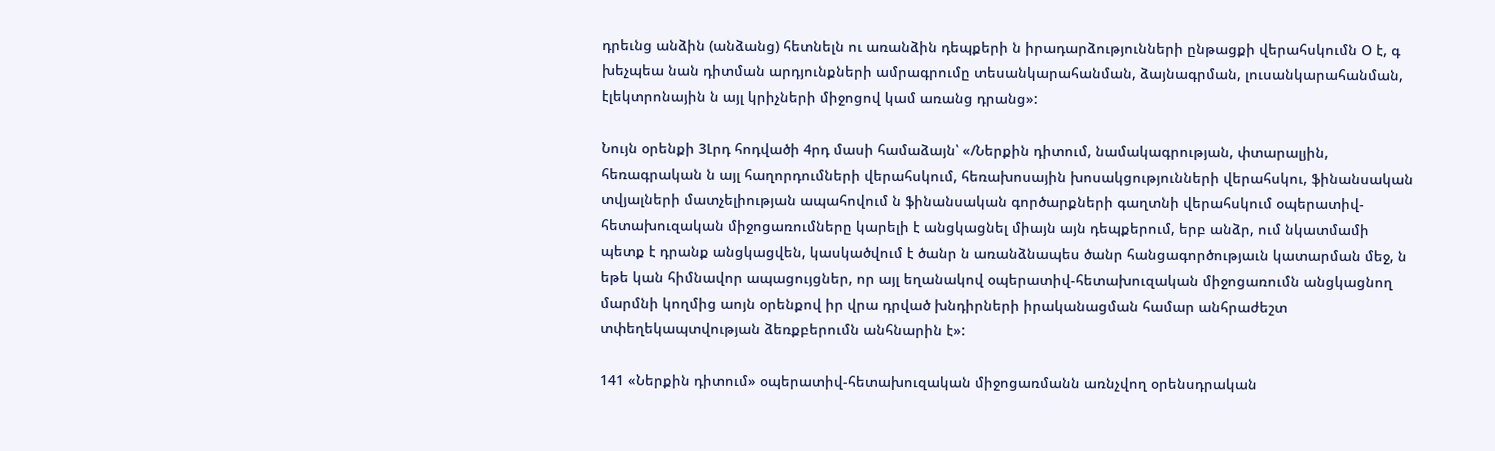դրեւնց անձին (անձանց) հետնելն ու առանձին դեպքերի ն իրադարձությունների ընթացքի վերահսկումն Օ է, գ խեչպեա նան դիտման արդյունքների ամրագրումը տեսանկարահանման, ձայնագրման, լուսանկարահանման, էլեկտրոնային ն այլ կրիչների միջոցով կամ առանց դրանց»:

Նույն օրենքի 3Լրդ հոդվածի 4րդ մասի համաձայն՝ «/Ներքին դիտում, նամակագրության, փտարալյին, հեռագրական ն այլ հաղորդումների վերահսկում, հեռախոսային խոսակցությունների վերահսկու, ֆինանսական տվյալների մատչելիության ապահովում ն ֆինանսական գործարքների գաղտնի վերահսկում օպերատիվ-հետախուզական միջոցառումները կարելի է անցկացնել միայն այն դեպքերում, երբ անձր, ում նկատմամի պետք է դրանք անցկացվեն, կասկածվում է ծանր ն առանձնապես ծանր հանցագործությաւն կատարման մեջ, ն եթե կան հիմնավոր ապացույցներ, որ այլ եղանակով օպերատիվ-հետախուզական միջոցառումն անցկացնող մարմնի կողմից աոյն օրենքով իր վրա դրված խնդիրների իրականացման համար անհրաժեշտ տփեղեկապտվության ձեռքբերումն անհնարին է»:

141 «Ներքին դիտում» օպերատիվ-հետախուզական միջոցառմանն առնչվող օրենսդրական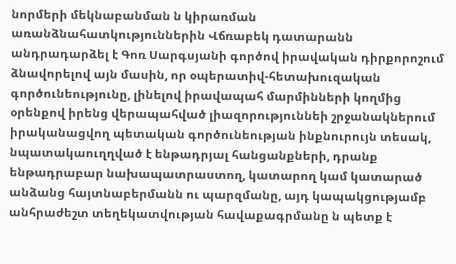նորմերի մեկնաբանման ն կիրառման առանձնահատկություններին Վճռաբեկ դատարանն անդրադարձել է Գոռ Սարգսյանի գործով իրավական դիրքորոշում ձնավորելով այն մասին, որ օպերատիվ-հետախուզական գործունեությունը, լինելով իրավապահ մարմինների կողմից օրենքով իրենց վերապահված լիազորություննեի շրջանակներում իրականացվող պետական գործունեության ինքնուրույն տեսակ, նպատակաուղղված է ենթադրյալ հանցանքների, դրանք ենթադրաբար նախապատրաստող, կատարող կամ կատարած անձանց հայտնաբերմանն ու պարզմանը, այդ կապակցությամբ անհրաժեշտ տեղեկատվության հավաքագրմանը ն պետք է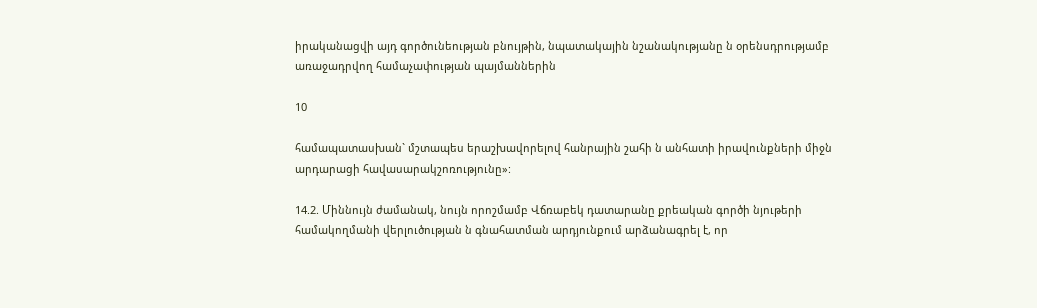իրականացվի այդ գործունեության բնույթին, նպատակային նշանակությանը ն օրենսդրությամբ առաջադրվող համաչափության պայմաններին

10

համապատասխան` մշտապես երաշխավորելով հանրային շահի ն անհատի իրավունքների միջն արդարացի հավասարակշոռությունը»:

14.2. Միննույն ժամանակ, նույն որոշմամբ Վճռաբեկ դատարանը քրեական գործի նյութերի համակողմանի վերլուծության ն գնահատման արդյունքում արձանագրել է, որ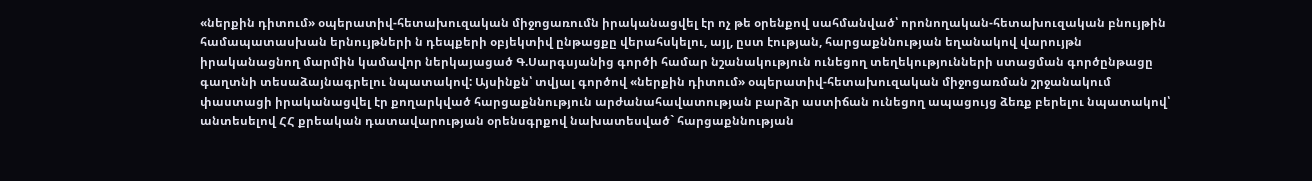«ներքին դիտում» օպերատիվ-հետախուզական միջոցառումն իրականացվել էր ոչ թե օրենքով սահմանված՝ որոնողական-հետախուզական բնույթին համապատասխան երնույթների ն դեպքերի օբյեկտիվ ընթացքը վերահսկելու, այլ, ըստ էության, հարցաքննության եղանակով վարույթն իրականացնող մարմին կամավոր ներկայացած Գ.Սարգսյանից գործի համար նշանակություն ունեցող տեղեկությունների ստացման գործընթացը գաղտնի տեսաձայնագրելու նպատակով: Այսինքն՝ տվյալ գործով «ներքին դիտում» օպերատիվ-հետախուզական միջոցառման շրջանակում փաստացի իրականացվել էր քողարկված հարցաքննություն արժանահավատության բարձր աստիճան ունեցող ապացույց ձեռք բերելու նպատակով՝ անտեսելով ՀՀ քրեական դատավարության օրենսգրքով նախատեսված` հարցաքննության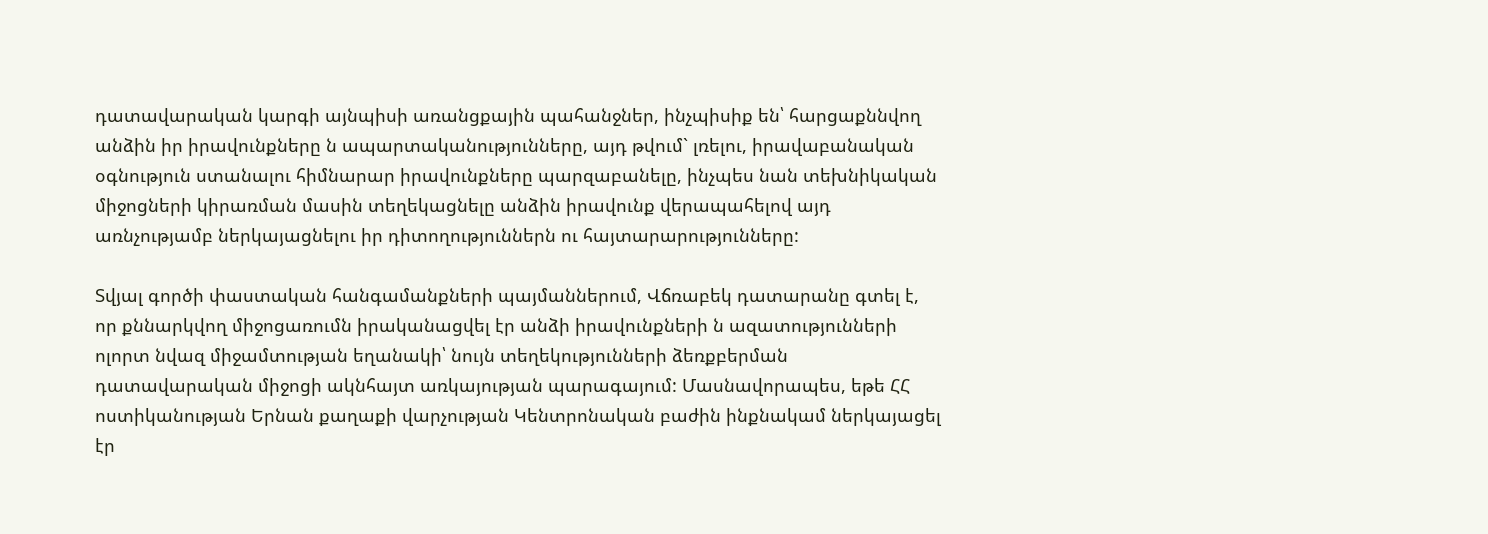դատավարական կարգի այնպիսի առանցքային պահանջներ, ինչպիսիք են՝ հարցաքննվող անձին իր իրավունքները ն ապարտականությունները, այդ թվում` լռելու, իրավաբանական օգնություն ստանալու հիմնարար իրավունքները պարզաբանելը, ինչպես նան տեխնիկական միջոցների կիրառման մասին տեղեկացնելը անձին իրավունք վերապահելով այդ առնչությամբ ներկայացնելու իր դիտողություններն ու հայտարարությունները:

Տվյալ գործի փաստական հանգամանքների պայմաններում, Վճռաբեկ դատարանը գտել է, որ քննարկվող միջոցառումն իրականացվել էր անձի իրավունքների ն ազատությունների ոլորտ նվազ միջամտության եղանակի՝ նույն տեղեկությունների ձեռքբերման դատավարական միջոցի ակնհայտ առկայության պարագայում: Մասնավորապես, եթե ՀՀ ոստիկանության Երնան քաղաքի վարչության Կենտրոնական բաժին ինքնակամ ներկայացել էր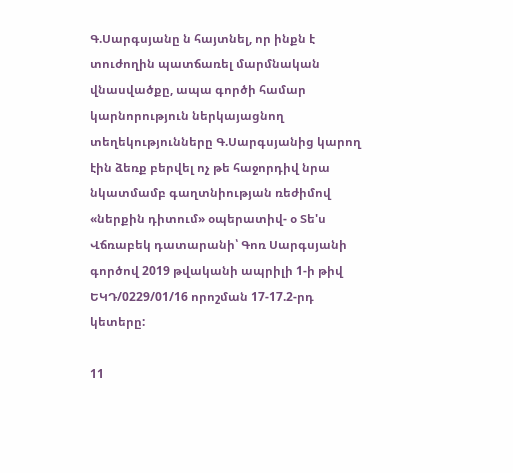Գ.Սարգսյանը ն հայտնել, որ ինքն է տուժողին պատճառել մարմնական վնասվածքը, ապա գործի համար կարնորություն ներկայացնող տեղեկությունները Գ.Սարգսյանից կարող էին ձեռք բերվել ոչ թե հաջորդիվ նրա նկատմամբ գաղտնիության ռեժիմով «ներքին դիտում» օպերատիվ- օ Տե'ս Վճռաբեկ դատարանի՝ Գոռ Սարգսյանի գործով 2019 թվականի ապրիլի 1-ի թիվ ԵԿԴ/0229/01/16 որոշման 17-17.2-րդ կետերը:

11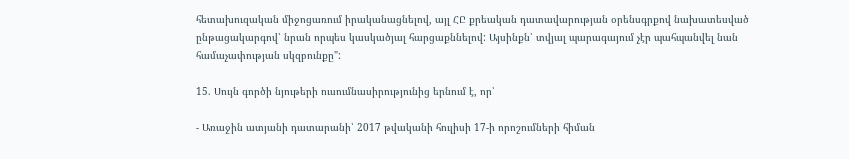հետախուզական միջոցառում իրականացնելով, այլ ՀԸ քրեական դատավարության օրենսգրքով նախատեսված ընթացակարգով՝ նրան որպես կասկածյալ հարցաքննելով: Այսինքն՝ տվյալ պարագայում չէր պահպանվել նան համաչափության սկզբունքը":

15. Սույն գործի նյութերի ուսումնասիրությունից երնում է, որ՝

- Առաջին ատյանի դատարանի՝ 2017 թվականի հուլիսի 17-ի որոշումների հիման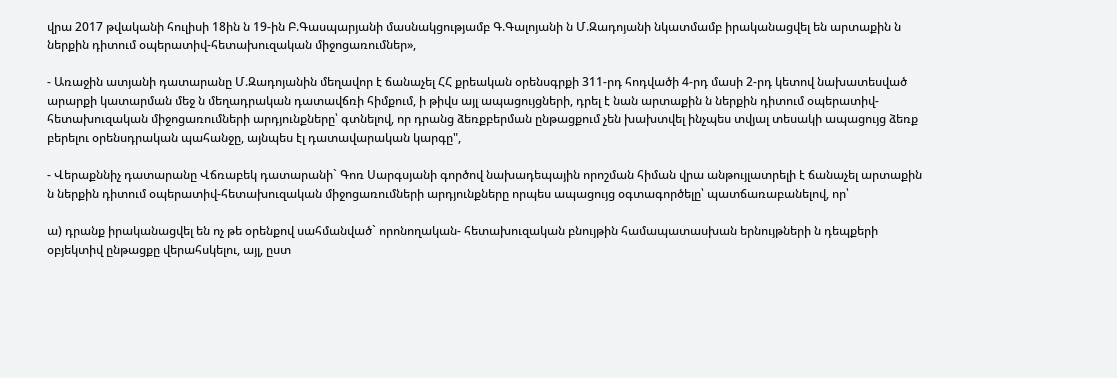վրա 2017 թվականի հուլիսի 18ին ն 19-ին Բ.Գասպարյանի մասնակցությամբ Գ.Գալոյանի ն Մ.Զադոյանի նկատմամբ իրականացվել են արտաքին ն ներքին դիտում օպերատիվ-հետախուզական միջոցառումներ»,

- Առաջին ատյանի դատարանը Մ.Զադոյանին մեղավոր է ճանաչել ՀՀ քրեական օրենսգրքի 311-րդ հոդվածի 4-րդ մասի 2-րդ կետով նախատեսված արարքի կատարման մեջ ն մեղադրական դատավճռի հիմքում, ի թիվս այլ ապացույցների, դրել է նան արտաքին ն ներքին դիտում օպերատիվ-հետախուզական միջոցառումների արդյունքները՝ գտնելով, որ դրանց ձեռքբերման ընթացքում չեն խախտվել ինչպես տվյալ տեսակի ապացույց ձեռք բերելու օրենսդրական պահանջը, այնպես էլ դատավարական կարգը",

- Վերաքննիչ դատարանը Վճռաբեկ դատարանի` Գոռ Սարգսյանի գործով նախադեպային որոշման հիման վրա անթույլատրելի է ճանաչել արտաքին ն ներքին դիտում օպերատիվ-հետախուզական միջոցառումների արդյունքները որպես ապացույց օգտագործելը՝ պատճառաբանելով, որ՝

ա) դրանք իրականացվել են ոչ թե օրենքով սահմանված` որոնողական- հետախուզական բնույթին համապատասխան երնույթների ն դեպքերի օբյեկտիվ ընթացքը վերահսկելու, այլ, ըստ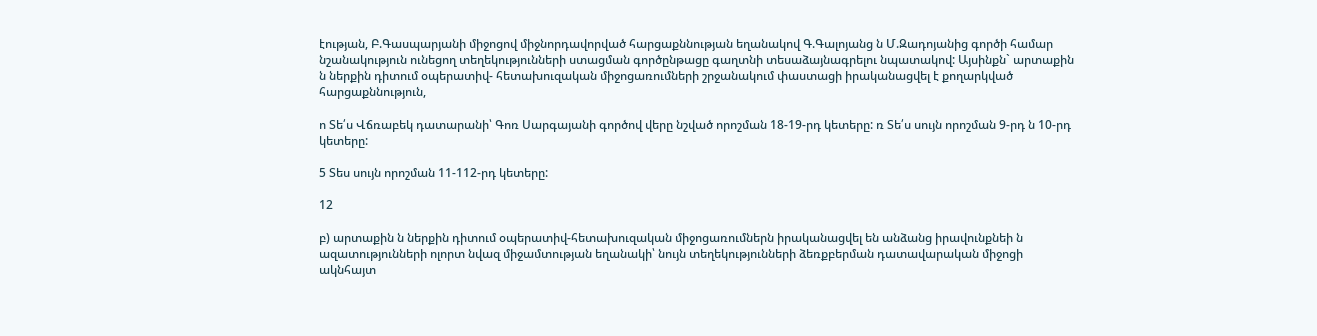էության, Բ.Գասպարյանի միջոցով միջնորդավորված հարցաքննության եղանակով Գ.Գալոյանց ն Մ.Զադոյանից գործի համար նշանակություն ունեցող տեղեկությունների ստացման գործընթացը գաղտնի տեսաձայնագրելու նպատակով: Այսինքն` արտաքին ն ներքին դիտում օպերատիվ- հետախուզական միջոցառումների շրջանակում փաստացի իրականացվել է քողարկված հարցաքննություն,

ո Տե՛ս Վճռաբեկ դատարանի՝ Գոռ Սարգայանի գործով վերը նշված որոշման 18-19-րդ կետերը: ռ Տե՛ս սույն որոշման 9-րդ ն 10-րդ կետերը:

5 Տես սույն որոշման 11-112-րդ կետերը:

12

բ) արտաքին ն ներքին դիտում օպերատիվ-հետախուզական միջոցառումներն իրականացվել են անձանց իրավունքնեի ն ազատությունների ոլորտ նվազ միջամտության եղանակի՝ նույն տեղեկությունների ձեռքբերման դատավարական միջոցի ակնհայտ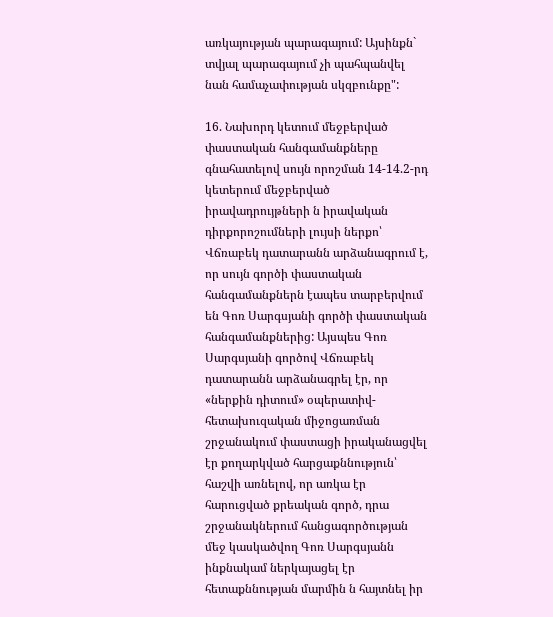առկայության պարագայում: Այսինքն` տվյալ պարագայում չի պահպանվել նան համաչափության սկզբունքը":

16. Նախորդ կետում մեջբերված փաստական հանգամանքները գնահատելով սույն որոշման 14-14.2-րդ կետերում մեջբերված իրավադրույթների ն իրավական դիրքորոշումների լույսի ներքո՝ Վճռաբեկ դատարանն արձանագրում է, որ սույն գործի փաստական հանգամանքներն էապես տարբերվում են Գոռ Սարգսյանի գործի փաստական հանգամանքներից: Այսպես Գոռ Սարգսյանի գործով Վճռաբեկ դատարանն արձանագրել էր, որ «ներքին դիտում» օպերատիվ-հետախուզական միջոցառման շրջանակում փաստացի իրականացվել էր քողարկված հարցաքննություն՝ հաշվի առնելով, որ առկա էր հարուցված քրեական գործ, դրա շրջանակներում հանցագործության մեջ կասկածվող Գոռ Սարգսյանն ինքնակամ ներկայացել էր հետաքննության մարմին ն հայտնել իր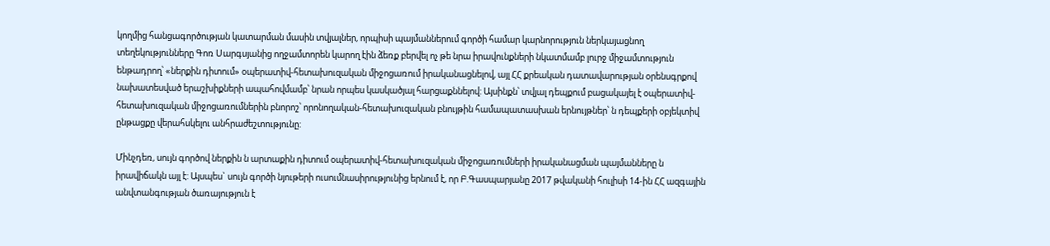կողմից հանցագործության կատարման մասին տվյալներ, որպիսի պայմաններում գործի համար կարնորություն ներկայացնող տեղեկությունները Գոռ Սարգսյանից ողջամտորեն կարող էին ձեռք բերվել ոչ թե նրա իրավունքների նկատմամբ լուրջ միջամտություն ենթադրող՝ «ներքին դիտում» օպերատիվ-հետախուզական միջոցառում իրականացնելով, այլ ՀՀ քրեական դատավարության օրենսգրքով նախատեսված երաշխիքների ապահովմամբ՝ նրան որպես կասկածյալ հարցաքննելով: Այսինքն՝ տվյալ դեպքում բացակայել է օպերատիվ- հետախուզական միջոցառումներին բնորոշ՝ որոնողական-հետախուզական բնույթին համապատասխան երնույթներ՝ ն դեպքերի օբյեկտիվ ընթացքը վերահսկելու անհրաժեշտությունը:

Մինչդեռ, սույն գործով ներքին ն արտաքին դիտում օպերատիվ-հետախուզական միջոցառումների իրականացման պայմանները ն իրավիճակն այլ է: Այսպես` սույն գործի նյութերի ուսումնասիրությունից երնում է, որ Բ.Գասպարյանը 2017 թվականի հուլիսի 14-ին ՀՀ ազգային անվտանգության ծառայություն է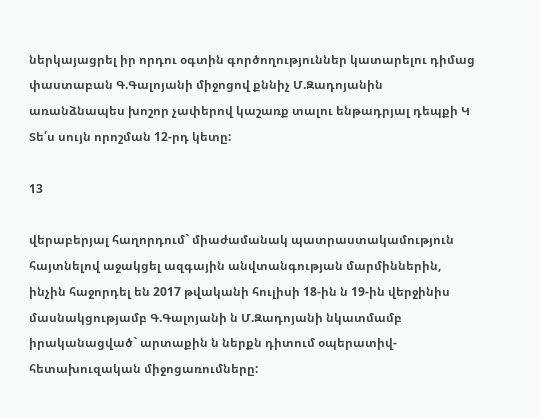ներկայացրել իր որդու օգտին գործողություններ կատարելու դիմաց փաստաբան Գ.Գալոյանի միջոցով քննիչ Մ.Զադոյանին առանձնապես խոշոր չափերով կաշառք տալու ենթադրյալ դեպքի Կ Տե՛ս սույն որոշման 12-րդ կետը:

13

վերաբերյալ հաղորդում` միաժամանակ պատրաստակամություն հայտնելով աջակցել ազգային անվտանգության մարմիններին, ինչին հաջորդել են 2017 թվականի հուլիսի 18-ին ն 19-ին վերջինիս մասնակցությամբ Գ.Գալոյանի ն Մ.Զադոյանի նկատմամբ իրականացված` արտաքին ն ներքն դիտում օպերատիվ-հետախուզական միջոցառումները: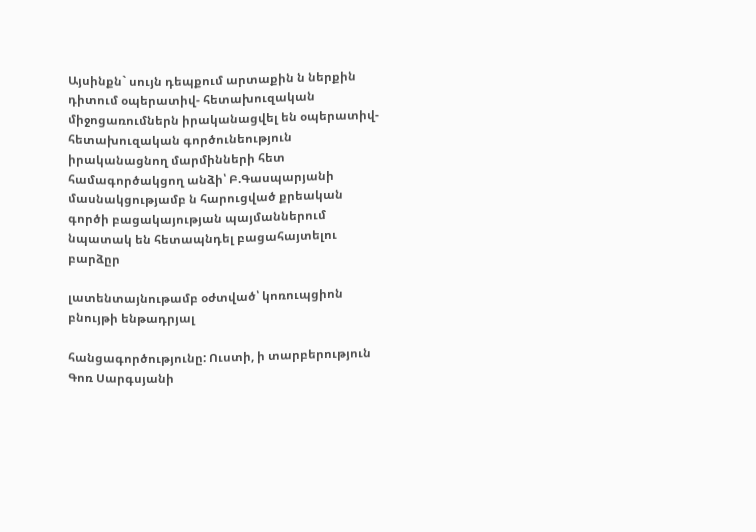Այսինքն` սույն դեպքում արտաքին ն ներքին դիտում օպերատիվ- հետախուզական միջոցառումներն իրականացվել են օպերատիվ-հետախուզական գործունեություն իրականացնող մարմինների հետ համագործակցող անձի՝ Բ.Գասպարյանի մասնակցությամբ ն հարուցված քրեական գործի բացակայության պայմաններում նպատակ են հետապնդել բացահայտելու բարձըր

լատենտայնութամբ օժտված՝ կոռուպցիոն բնույթի ենթադրյալ

հանցագործությունը: Ուստի, ի տարբերություն Գոռ Սարգսյանի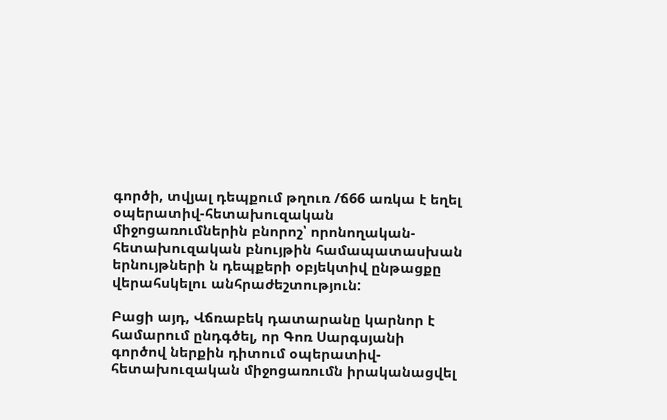գործի, տվյալ դեպքում թղուռ /ճ66 առկա է եղել օպերատիվ-հետախուզական միջոցառումներին բնորոշ՝ որոնողական-հետախուզական բնույթին համապատասխան երնույթների ն դեպքերի օբյեկտիվ ընթացքը վերահսկելու անհրաժեշտություն:

Բացի այդ, Վճռաբեկ դատարանը կարնոր է համարում ընդգծել, որ Գոռ Սարգսյանի գործով ներքին դիտում օպերատիվ-հետախուզական միջոցառումն իրականացվել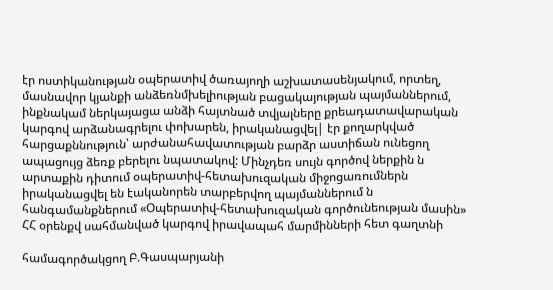էր ոստիկանության օպերատիվ ծառայողի աշխատասենյակում, որտեղ, մասնավոր կյանքի անձեռնմխելիության բացակայության պայմաններում, ինքնակամ ներկայացա անձի հայտնած տվյալները քրեադատավարական կարգով արձանագրելու փոխարեն, իրականացվել| էր քողարկված հարցաքննություն՝ արժանահավատության բարձր աստիճան ունեցող ապացույց ձեռք բերելու նպատակով: Մինչդեռ սույն գործով ներքին ն արտաքին դիտում օպերատիվ-հետախուզական միջոցառումներն իրականացվել են էականորեն տարբերվող պայմաններում ն հանգամանքներում «Օպերատիվ-հետախուզական գործունեության մասին» ՀՀ օրենքվ սահմանված կարգով իրավապահ մարմինների հետ գաղտնի

համագործակցող Բ.Գասպարյանի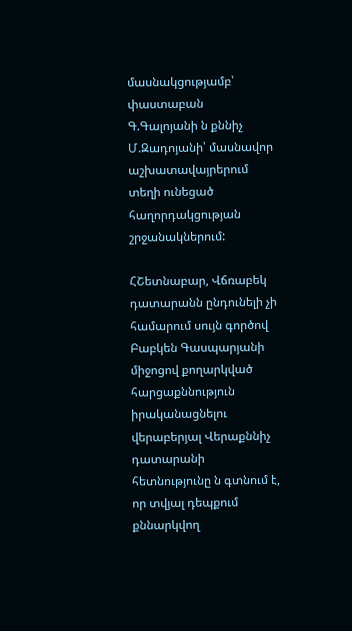մասնակցությամբ՝ փաստաբան Գ.Գալոյանի ն քննիչ Մ.Զադոյանի՝ մասնավոր աշխատավայրերում տեղի ունեցած հաղորդակցության շրջանակներում:

ՀՇետնաբար, Վճռաբեկ դատարանն ընդունելի չի համարում սույն գործով Բաբկեն Գասպարյանի միջոցով քողարկված հարցաքննություն իրականացնելու վերաբերյալ Վերաքննիչ դատարանի հետնությունը ն գտնում է, որ տվյալ դեպքում քննարկվող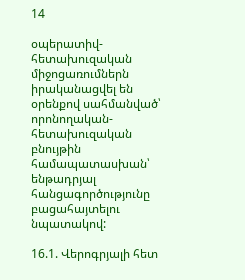14

օպերատիվ-հետախուզական միջոցառումներն իրականացվել են օրենքով սահմանված՝ որոնողական-հետախուզական բնույթին համապատասխան՝ ենթադրյալ հանցագործությունը բացահայտելու նպատակով:

16.1. Վերոգրյալի հետ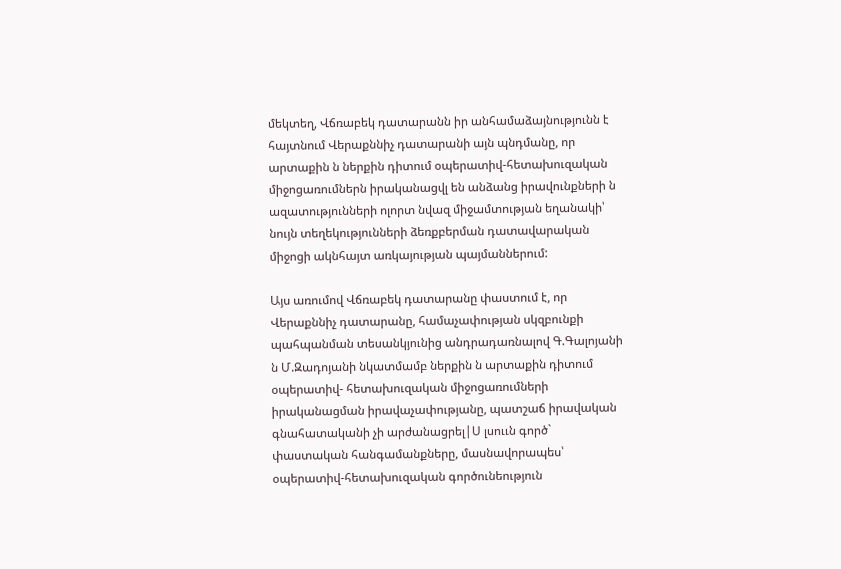մեկտեղ, Վճռաբեկ դատարանն իր անհամաձայնությունն է հայտնում Վերաքննիչ դատարանի այն պնդմանը, որ արտաքին ն ներքին դիտում օպերատիվ-հետախուզական միջոցառումներն իրականացվլ են անձանց իրավունքների ն ազատությունների ոլորտ նվազ միջամտության եղանակի՝ նույն տեղեկությունների ձեռքբերման դատավարական միջոցի ակնհայտ առկայության պայմաններում:

Այս առումով Վճռաբեկ դատարանը փաստում է, որ Վերաքննիչ դատարանը, համաչափության սկզբունքի պահպանման տեսանկյունից անդրադառնալով Գ.Գալոյանի ն Մ.Զադոյանի նկատմամբ ներքին ն արտաքին դիտում օպերատիվ- հետախուզական միջոցառումների իրականացման իրավաչափությանը, պատշաճ իրավական գնահատականի չի արժանացրել|Ս լսոււն գործ` փաստական հանգամանքները, մասնավորապես՝ օպերատիվ-հետախուզական գործունեություն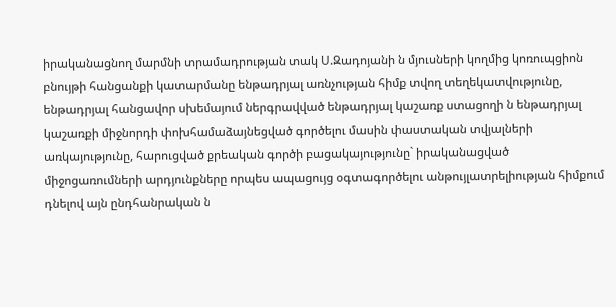իրականացնող մարմնի տրամադրության տակ Ս.Զադոյանի ն մյուսների կողմից կոռուպցիոն բնույթի հանցանքի կատարմանը ենթադրյալ առնչության հիմք տվող տեղեկատվությունը, ենթադրյալ հանցավոր սխեմայում ներգրավված ենթադրյալ կաշառք ստացողի ն ենթադրյալ կաշառքի միջնորդի փոխհամաձայնեցված գործելու մասին փաստական տվյալների առկայությունը, հարուցված քրեական գործի բացակայությունը` իրականացված միջոցառումների արդյունքները որպես ապացույց օգտագործելու անթույլատրելիության հիմքում դնելով այն ընդհանրական ն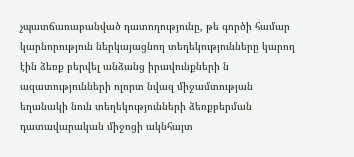չպատճառաբանված դատողությունը, թե գործի համար կարնորություն ներկայացնող տեղեկությունները կարող էին ձեռք բերվել անձանց իրավունքների ն ազատությունների ոլորտ նվազ միջամտության եղանակի նուն տեղեկությունների ձեռքբերման դատավարական միջոցի ակնհայտ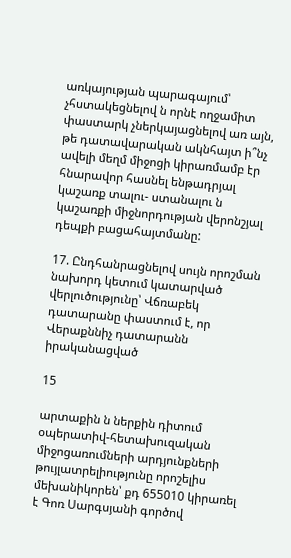առկայության պարագայում՝ չհստակեցնելով ն որնէ ողջամիտ փաստարկ չներկայացնելով առ այն, թե դատավարական ակնհայտ ի՞նչ ավելի մեղմ միջոցի կիրառմամբ էր հնարավոր հասնել ենթադրյալ կաշառք տալու- ստանալու ն կաշառքի միջնորդության վերոնշյալ դեպքի բացահայտմանը:

17. Ընդհանրացնելով սույն որոշման նախորդ կետում կատարված վերլուծությունը՝ Վճռաբեկ դատարանը փաստում է, որ Վերաքննիչ դատարանն իրականացված

15

արտաքին ն ներքին դիտում օպերատիվ-հետախուզական միջոցառումների արդյունքների թույլատրելիությունը որոշելիս մեխանիկորեն՝ քդ 655010 կիրառել է Գոռ Սարգսյանի գործով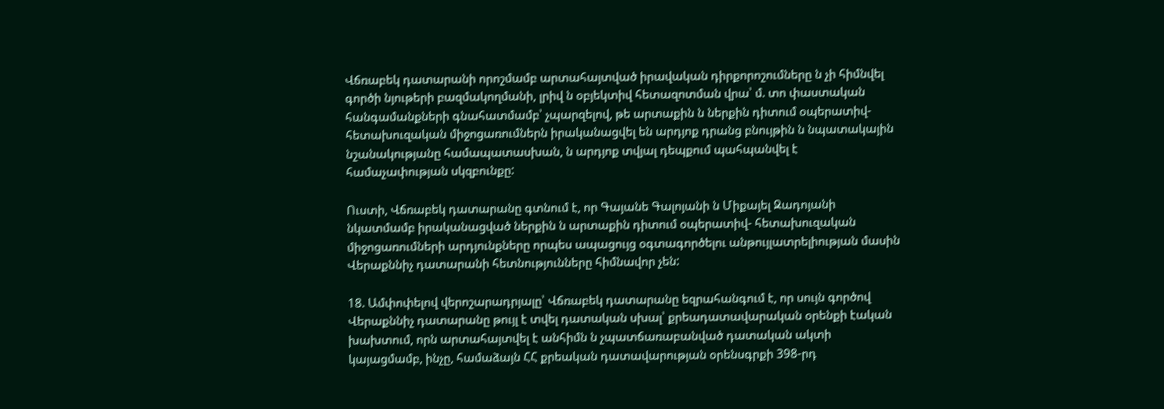Վճռաբեկ դատարանի որոշմամբ արտահայտված իրավական դիրքորոշումները ն չի հիմնվել գործի նյութերի բազմակողմանի, լրիվ ն օբյեկտիվ հետազոտման վրա՝ մ. տո փաստական հանգամանքների գնահատմամբ՝ չպարզելով, թե արտաքին ն ներքին դիտում օպերատիվ-հետախուզական միջոցառումներն իրականացվել են արդյոք դրանց բնույթին ն նպատակային նշանակությանը համապատասխան, ն արդյոք տվյալ դեպքում պահպանվել է համաչափության սկզբունքը:

Ուստի, Վճռաբեկ դատարանը գտնում է, որ Գայանե Գալոյանի ն Միքայել Զադոյանի նկատմամբ իրականացված ներքին ն արտաքին դիտում օպերատիվ- հետախուզական միջոցառումների արդյունքները որպես ապացույց օգտագործելու անթույլատրելիության մասին Վերաքննիչ դատարանի հետնությունները հիմնավոր չեն:

18. Ամփոփելով վերոշարադրյալը՝ Վճռաբեկ դատարանը եզրահանգում է, որ սույն գործով Վերաքննիչ դատարանը թույլ է տվել դատական սխալ՝ քրեադատավարական օրենքի էական խախտում, որն արտահայտվել է անհիմն ն չպատճառաբանված դատական ակտի կայացմամբ, ինչը, համաձայն ՀՀ քրեական դատավարության օրենսգրքի 398-րդ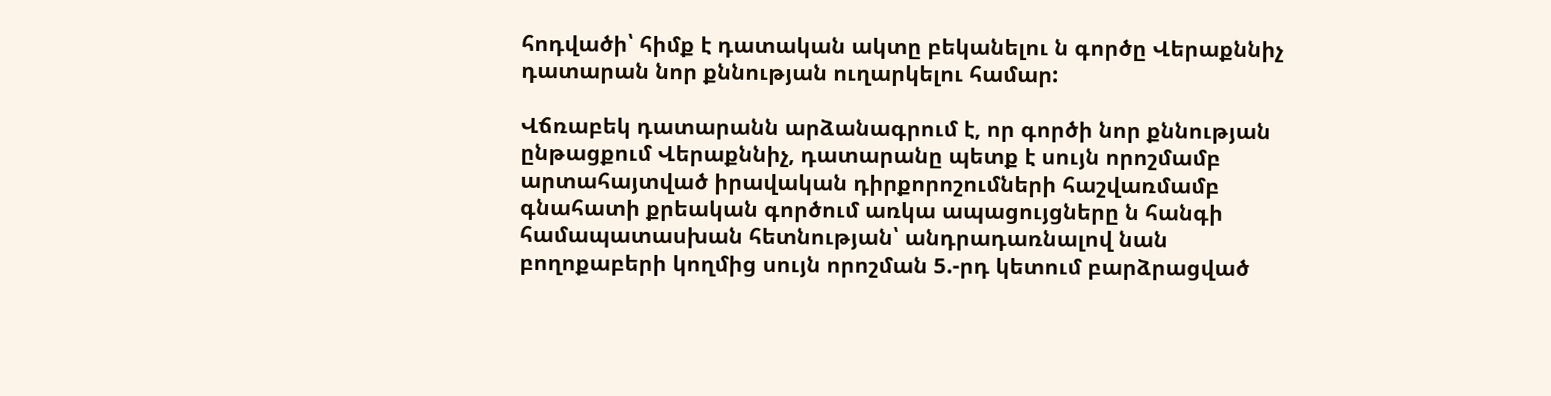հոդվածի՝ հիմք է դատական ակտը բեկանելու ն գործը Վերաքննիչ դատարան նոր քննության ուղարկելու համար:

Վճռաբեկ դատարանն արձանագրում է, որ գործի նոր քննության ընթացքում Վերաքննիչ, դատարանը պետք է սույն որոշմամբ արտահայտված իրավական դիրքորոշումների հաշվառմամբ գնահատի քրեական գործում առկա ապացույցները ն հանգի համապատասխան հետնության՝ անդրադառնալով նան բողոքաբերի կողմից սույն որոշման 5.-րդ կետում բարձրացված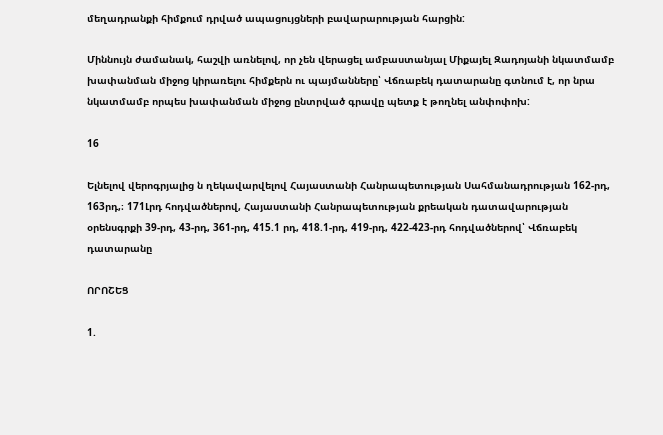մեղադրանքի հիմքում դրված ապացույցների բավարարության հարցին:

Միննույն ժամանակ, հաշվի առնելով, որ չեն վերացել ամբաստանյալ Միքայել Զադոյանի նկատմամբ խափանման միջոց կիրառելու հիմքերն ու պայմանները՝ Վճռաբեկ դատարանը գտնում է, որ նրա նկատմամբ որպես խափանման միջոց ընտրված գրավը պետք է թողնել անփոփոխ:

16

Ելնելով վերոգրյալից ն ղեկավարվելով Հայաստանի Հանրապետության Սահմանադրության 162-րդ, 163րդ,։ 171Լրդ հոդվածներով, Հայաստանի Հանրապետության քրեական դատավարության օրենսգրքի 39-րդ, 43-րդ, 361-րդ, 415.1 րդ, 418.1-րդ, 419-րդ, 422-423-րդ հոդվածներով՝ Վճռաբեկ դատարանը

ՈՐՈՇԵՑ

1.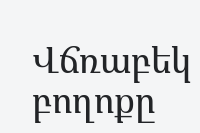Վճռաբեկ բողոքը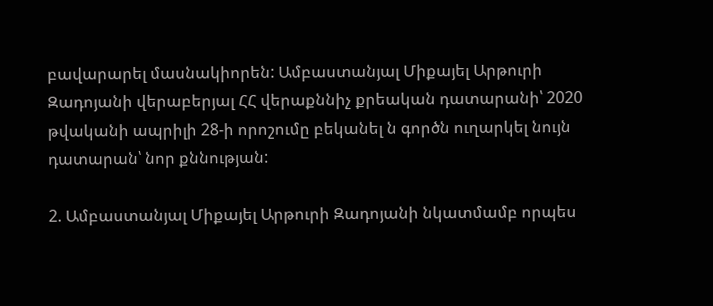բավարարել մասնակիորեն: Ամբաստանյալ Միքայել Արթուրի Զադոյանի վերաբերյալ ՀՀ վերաքննիչ քրեական դատարանի՝ 2020 թվականի ապրիլի 28-ի որոշումը բեկանել ն գործն ուղարկել նույն դատարան՝ նոր քննության:

2. Ամբաստանյալ Միքայել Արթուրի Զադոյանի նկատմամբ որպես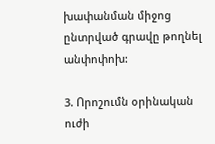խափանման միջոց ընտրված գրավը թողնել անփոփոխ:

3. Որոշումն օրինական ուժի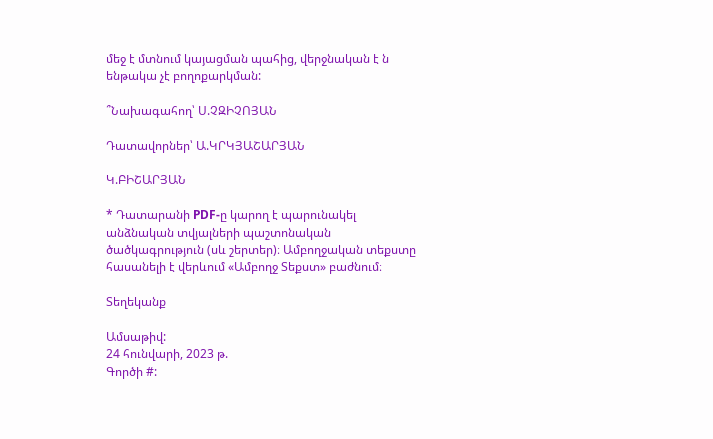մեջ է մտնում կայացման պահից, վերջնական է ն ենթակա չէ բողոքարկման:

՞Նախագահող՝ Ս.ՉԶԻՉՈՅԱՆ

Դատավորներ՝ Ա.ԿՐԿՅԱՇԱՐՅԱՆ

Կ.ԲԻՇԱՐՅԱՆ

* Դատարանի PDF-ը կարող է պարունակել անձնական տվյալների պաշտոնական ծածկագրություն (սև շերտեր)։ Ամբողջական տեքստը հասանելի է վերևում «Ամբողջ Տեքստ» բաժնում։

Տեղեկանք

Ամսաթիվ:
24 հունվարի, 2023 թ.
Գործի #: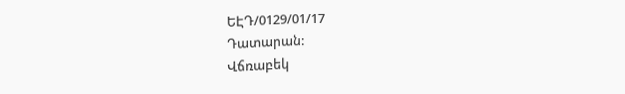ԵԷԴ/0129/01/17
Դատարան:
Վճռաբեկ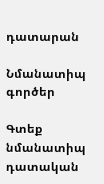դատարան

Նմանատիպ գործեր

Գտեք նմանատիպ դատական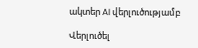ակտեր AI վերլուծությամբ

Վերլուծել